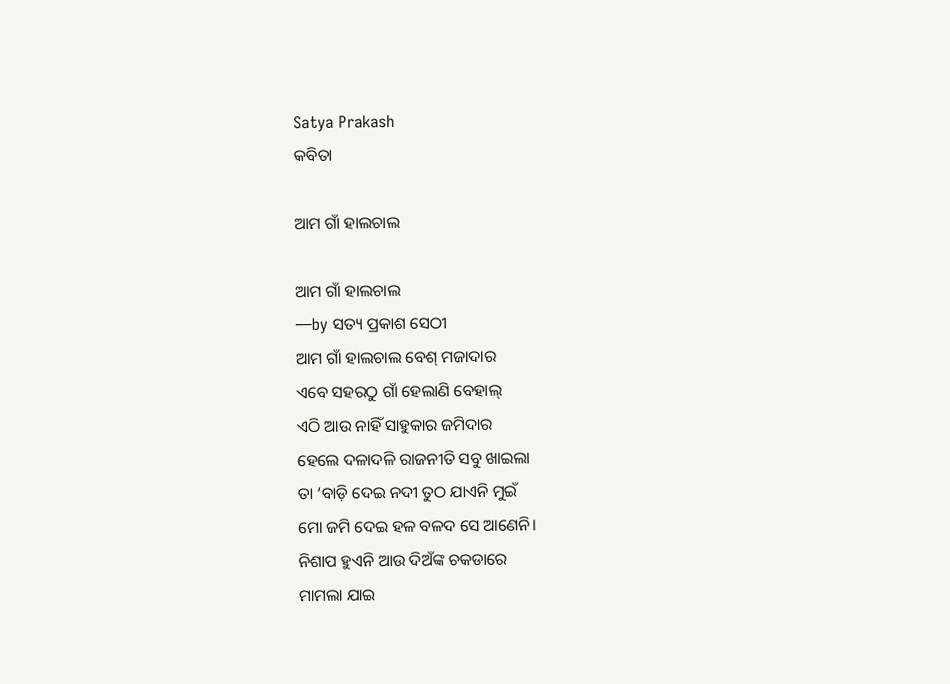Satya Prakash
କବିତା

ଆମ ଗାଁ ହାଲଚାଲ

ଆମ ଗାଁ ହାଲଚାଲ
—by ସତ୍ୟ ପ୍ରକାଶ ସେଠୀ
ଆମ ଗାଁ ହାଲଚାଲ ବେଶ୍ ମଜାଦାର
ଏବେ ସହରଠୁ ଗାଁ ହେଲାଣି ବେହାଲ୍
ଏଠି ଆଉ ନାହିଁ ସାହୁକାର ଜମିଦାର
ହେଲେ ଦଳାଦଳି ରାଜନୀତି ସବୁ ଖାଇଲା
ତା ‘ବାଡ଼ି ଦେଇ ନଦୀ ତୁଠ ଯାଏନି ମୁଇଁ
ମୋ ଜମି ଦେଇ ହଳ ବଳଦ ସେ ଆଣେନି।
ନିଶାପ ହୁଏନି ଆଉ ଦିଅଁଙ୍କ ଚକଡାରେ
ମାମଲା ଯାଇ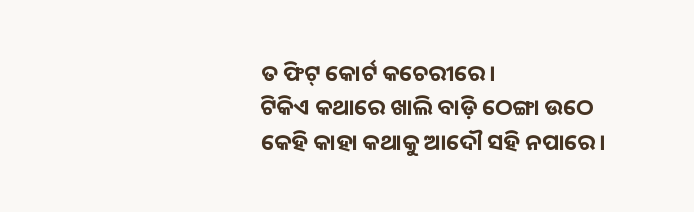ତ ଫିଟ୍ କୋର୍ଟ କଚେରୀରେ।
ଟିକିଏ କଥାରେ ଖାଲି ବାଡ଼ି ଠେଙ୍ଗା ଉଠେ
କେହି କାହା କଥାକୁ ଆଦୌ ସହି ନପାରେ।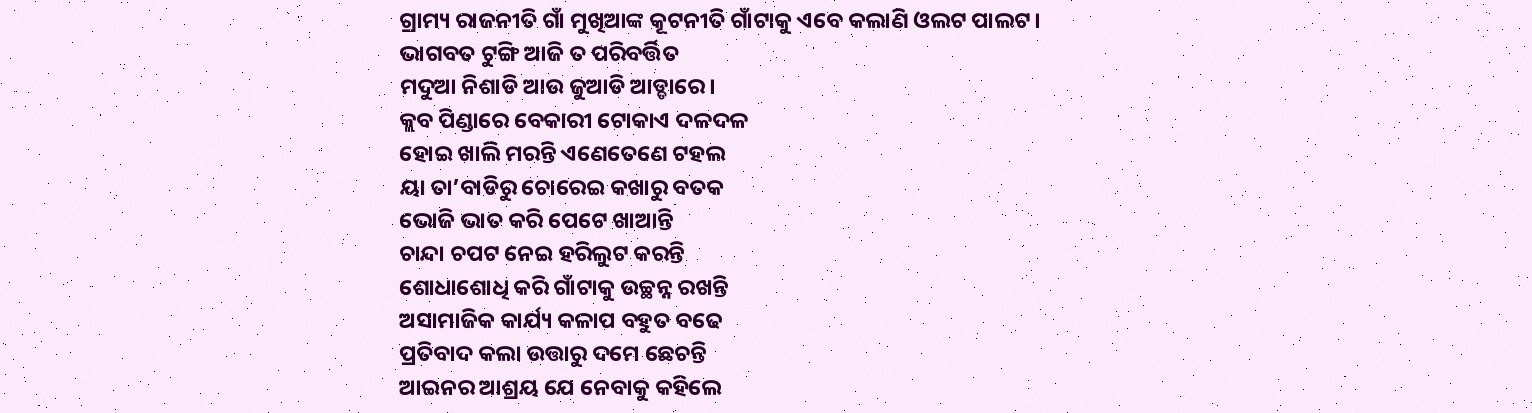ଗ୍ରାମ୍ୟ ରାଜନୀତି ଗାଁ ମୁଖିଆଙ୍କ କୂଟନୀତି ଗାଁଟାକୁ ଏବେ କଲାଣି ଓଲଟ ପାଲଟ।
ଭାଗବତ ଟୁଙ୍ଗି ଆଜି ତ ପରିବର୍ତ୍ତିତ
ମଦୁଆ ନିଶାଡି ଆଉ ଜୁଆଡି ଆଡ୍ଡାରେ।
କ୍ଲବ ପିଣ୍ଡାରେ ବେକାରୀ ଟୋକାଏ ଦଳଦଳ
ହୋଇ ଖାଲି ମରନ୍ତି ଏଣେତେଣେ ଟହଲ
ୟା ତା’ବାଡିରୁ ଚୋରେଇ କଖାରୁ ବତକ
ଭୋଜି ଭାତ କରି ପେଟେ ଖାଆନ୍ତି
ଚାନ୍ଦା ଚପଟ ନେଇ ହରିଲୁଟ କରନ୍ତି
ଶୋଧାଶୋଧି କରି ଗାଁଟାକୁ ଉଚ୍ଛନ୍ନ ରଖନ୍ତି
ଅସାମାଜିକ କାର୍ଯ୍ୟ କଳାପ ବହୁତ ବଢେ
ପ୍ରତିବାଦ କଲା ଉତ୍ତାରୁ ଦମେ ଛେଚନ୍ତି
ଆଇନର ଆଶ୍ରୟ ଯେ ନେବାକୁ କହିଲେ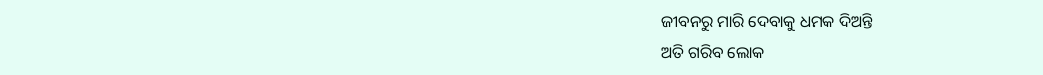ଜୀବନରୁ ମାରି ଦେବାକୁ ଧମକ ଦିଅନ୍ତି
ଅତି ଗରିବ ଲୋକ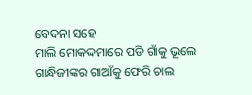ବେଦନା ସହେ
ମାଲି ମୋକଦ୍ଦମାରେ ପଡି ଗାଁକୁ ଭୂଲେ
ଗାନ୍ଧିଜୀଙ୍କର ଗାଆଁକୁ ଫେରି ଚାଲ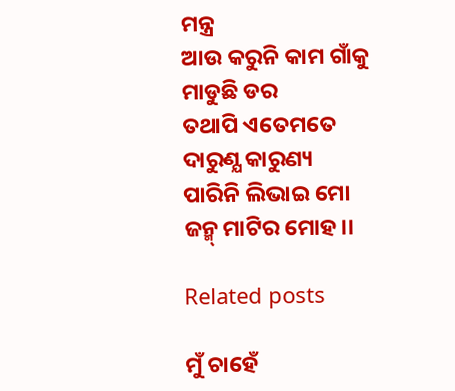ମନ୍ତ୍ର
ଆଉ କରୁନି କାମ ଗାଁକୁ ମାଡୁଛି ଡର
ତଥାପି ଏତେମତେ ଦାରୁଣ୍ଯ କାରୁଣ୍ୟ
ପାରିନି ଲିଭାଇ ମୋ ଜନ୍ମ୍ ମାଟିର ମୋହ।।

Related posts

ମୁଁ ଚାହେଁ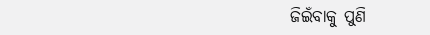ଜିଇଁବାକୁ ପୁଣି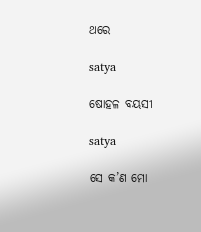ଥରେ

satya

ଷୋହଳ ବୟସୀ

satya

ସେ କ’ଣ ମୋ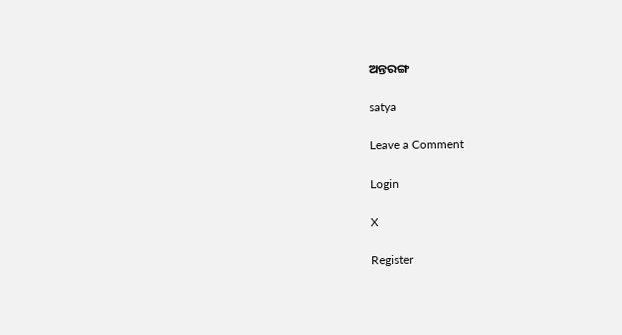ଅନ୍ତରଙ୍ଗ

satya

Leave a Comment

Login

X

Register